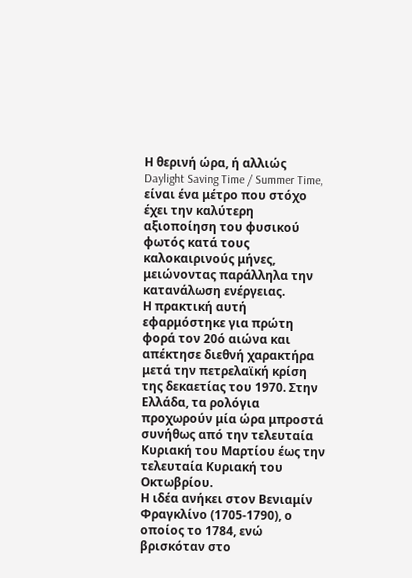Η θερινή ώρα, ή αλλιώς Daylight Saving Time / Summer Time, είναι ένα μέτρο που στόχο έχει την καλύτερη αξιοποίηση του φυσικού φωτός κατά τους καλοκαιρινούς μήνες, μειώνοντας παράλληλα την κατανάλωση ενέργειας.
Η πρακτική αυτή εφαρμόστηκε για πρώτη φορά τον 20ό αιώνα και απέκτησε διεθνή χαρακτήρα μετά την πετρελαϊκή κρίση της δεκαετίας του 1970. Στην Ελλάδα, τα ρολόγια προχωρούν μία ώρα μπροστά συνήθως από την τελευταία Κυριακή του Μαρτίου έως την τελευταία Κυριακή του Οκτωβρίου.
Η ιδέα ανήκει στον Βενιαμίν Φραγκλίνο (1705-1790), ο οποίος το 1784, ενώ βρισκόταν στο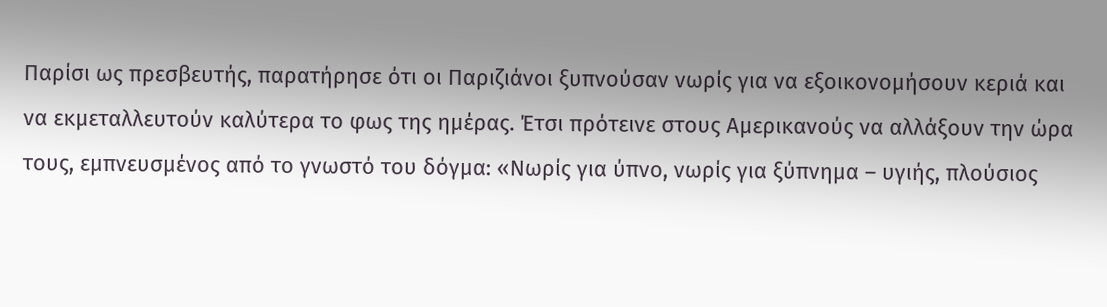Παρίσι ως πρεσβευτής, παρατήρησε ότι οι Παριζιάνοι ξυπνούσαν νωρίς για να εξοικονομήσουν κεριά και να εκμεταλλευτούν καλύτερα το φως της ημέρας. Έτσι πρότεινε στους Αμερικανούς να αλλάξουν την ώρα τους, εμπνευσμένος από το γνωστό του δόγμα: «Νωρίς για ύπνο, νωρίς για ξύπνημα – υγιής, πλούσιος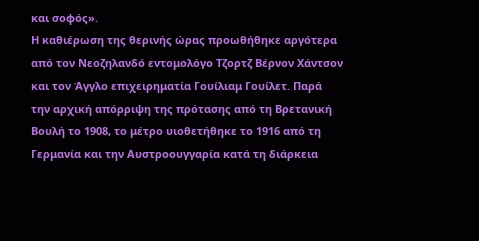και σοφός».
Η καθιέρωση της θερινής ώρας προωθήθηκε αργότερα από τον Νεοζηλανδό εντομολόγο Τζορτζ Βέρνον Χάντσον και τον Άγγλο επιχειρηματία Γουίλιαμ Γουίλετ. Παρά την αρχική απόρριψη της πρότασης από τη Βρετανική Βουλή το 1908, το μέτρο υιοθετήθηκε το 1916 από τη Γερμανία και την Αυστροουγγαρία κατά τη διάρκεια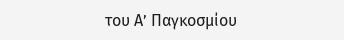του Α’ Παγκοσμίου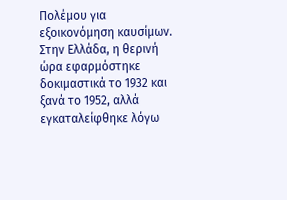Πολέμου για εξοικονόμηση καυσίμων.
Στην Ελλάδα, η θερινή ώρα εφαρμόστηκε δοκιμαστικά το 1932 και ξανά το 1952, αλλά εγκαταλείφθηκε λόγω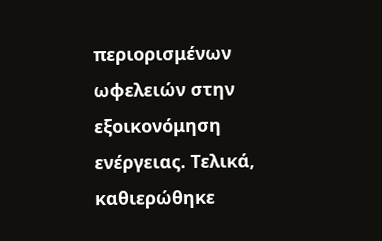περιορισμένων ωφελειών στην εξοικονόμηση ενέργειας. Τελικά, καθιερώθηκε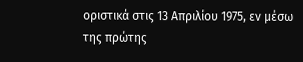οριστικά στις 13 Απριλίου 1975, εν μέσω της πρώτης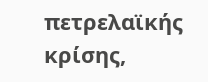πετρελαϊκής κρίσης,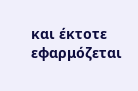και έκτοτε εφαρμόζεται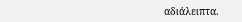αδιάλειπτα.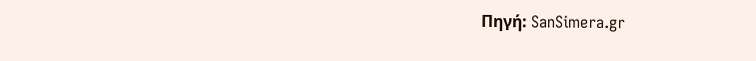Πηγή: SanSimera.gr